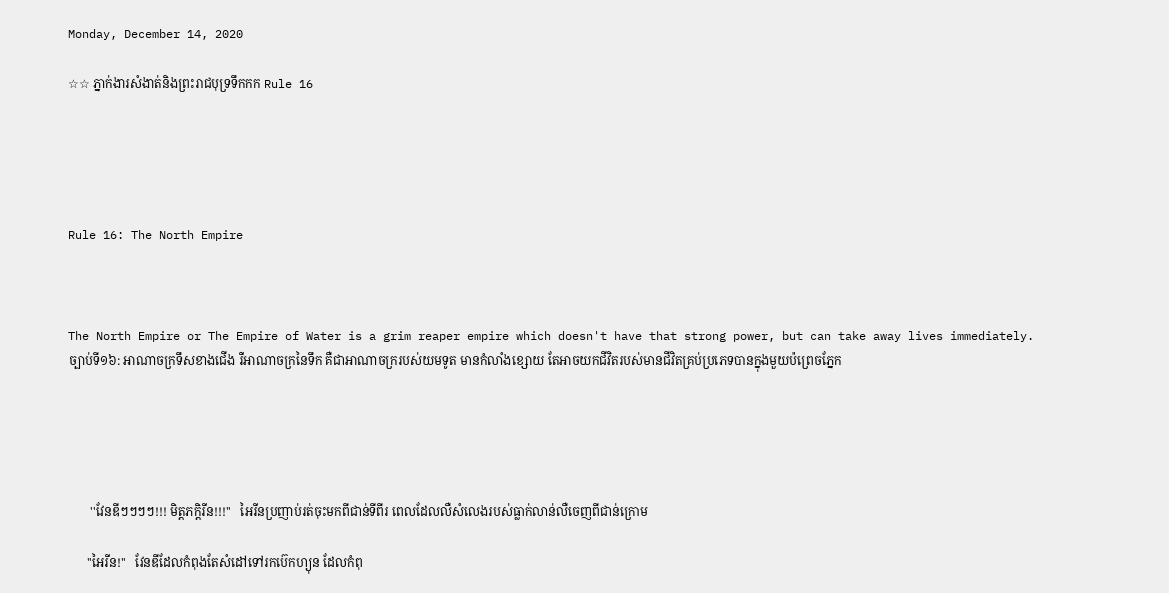Monday, December 14, 2020

☆☆ ភ្នាក់ងារសំងាត់និងព្រះរាជបុទ្រទឹកកក Rule 16





Rule 16: The North Empire



The North Empire or The Empire of Water is a grim reaper empire which doesn't have that strong power, but can take away lives immediately.
ច្បាប់ទី១៦: អាណាចក្រទឹសខាងជេីង រឺអាណាចក្រនៃទឹក គឺជាអាណាចក្ររបស់យមទូត មានកំលាំងខ្សេាយ តែអាចយកជីវិតរបស់មានជីវិតគ្រប់ប្រភេទបានក្នុងមួយប៉ព្រេចភ្នែក





       ''វែនឌីៗៗៗៗ!!! មិត្តភក្តិរីន!!!''   អៃរីនប្រញាប់រត់ចុះមកពីជាន់ទីពីរ ពេលដែលលឺសំលេងរបស់ធ្លាក់លាន់លឺចេញពីជាន់ក្រេាម

      ''អៃរីន!''   វែនឌីដែលកំពុងតែសំដៅទៅរកប៊េកហ្យុន ដែលកំពុ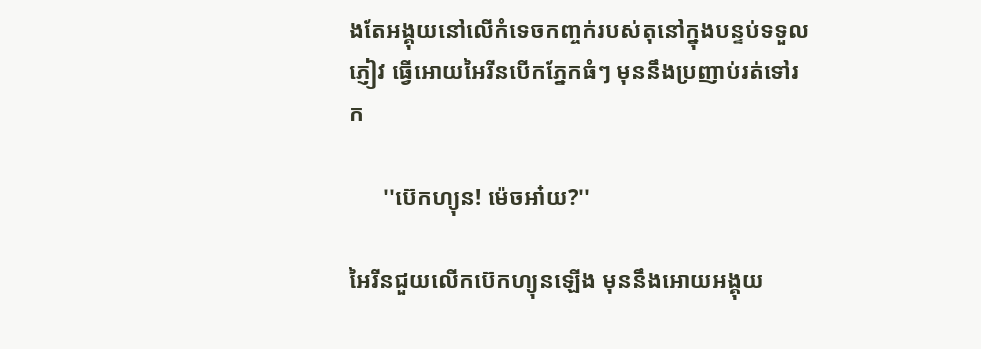ងតែអង្គុយនៅលេីកំទេចកញ្ចក់របស់តុនៅក្នុងបន្ទប់ទទួលភ្ញៀវ ធ្វេីអេាយអៃរីនបេីកភ្នែកធំៗ មុននឹងប្រញាប់រត់ទៅរក

      ''ប៊េកហ្យុន! ម៉េចអា៎យ?''

អៃរីនជួយលេីកប៊េកហ្យុនឡេីង មុននឹងអេាយអង្គុយ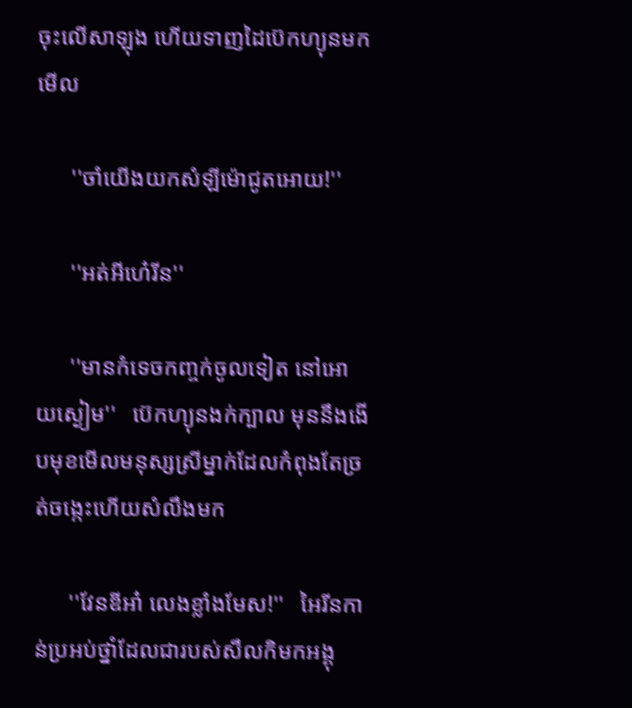ចុះលេីសាឡុង ហេីយទាញដៃប៊េកហ្យុនមកមេីល

      ''ចាំយេីងយកសំឡីម៉េាជូតអេាយ!''

      ''អត់អីហេ៎រីន''

      ''មានកំទេចកញ្ចក់ចូលទៀត នៅអេាយស្ងៀម''   ប៊េកហ្យុនងក់ក្បាល មុននឹងងេីបមុខមេីលមនុស្សស្រីម្នាក់ដែលកំពុងតែច្រត់ចង្កេះហេីយសំលឹងមក

      ''វែនឌីអា៎ លេងខ្លាំងមែស!''   អៃរីនកាន់ប្រអប់ថ្នាំដែលជារបស់សឹលកិមកអង្គុ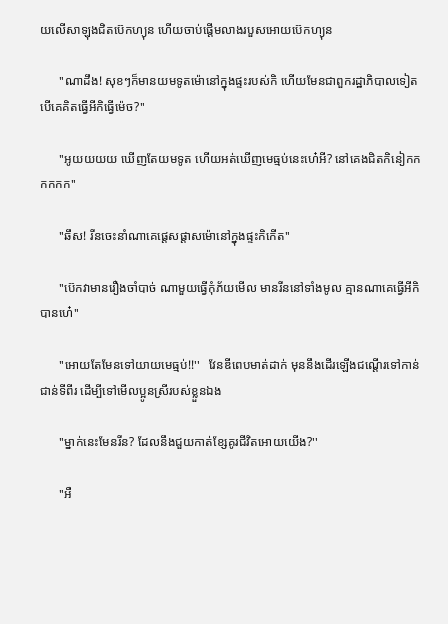យលេីសាឡុងជិតប៊េកហ្យុន ហេីយចាប់ផ្តេីមលាងរបួសអេាយប៊េកហ្យុន

      ''ណាដឹង! សុខៗក៏មានយមទូតម៉េានៅក្នុងផ្ទះរបស់កិ ហេីយមែនជាពួករដ្ឋាភិបាលទៀត បេីគេគិតធ្វេីអីកិធ្វេីម៉េច?''

      ''អូយយយយ ឃេីញតែយមទូត ហេីយអត់ឃេីញមេធ្មប់នេះហេ៎អី? នៅគេងជិតកិនៀកកកកកក''

      ''ឆឹស! រីនចេះនាំណាគេផ្តេសផ្តាសម៉េានៅក្នុងផ្ទះកិកេីត''

      ''ប៊េកវាមានរឿងចាំបាច់ ណាមួយធ្វេីកុំភ័យមេីល មានរីននៅទាំងមូល គ្មានណាគេធ្វេីអីកិបានហេ៎''

      ''អេាយតែមែនទៅយាយមេធ្មប់!!''   វែនឌីពេបមាត់ដាក់ មុននឹងដេីរឡេីងជណ្តេីរទៅកាន់ជាន់ទីពីរ ដេីម្បីទៅមេីលប្អូនស្រីរបស់ខ្លួនឯង

      ''ម្នាក់នេះមែនរីន? ដែលនឹងជួយកាត់ខ្សែគូរជីវិតអេាយយេីង?''

      ''អឺ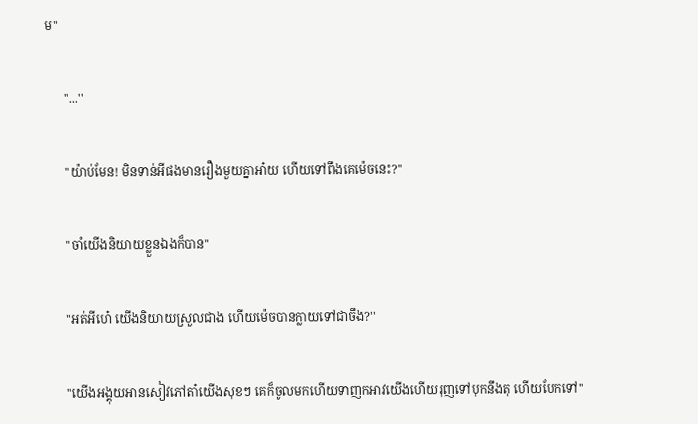ម''

      ''...''

      ''យ៉ាប់មែន! មិនទាន់អីផងមានរឿងមួយគ្នាអា៎យ ហេីយទៅពឹងគេម៉េចនេះ?''

      ''ចាំយេីងនិយាយខ្លួនឯងក៏បាន''

      ''អត់អីហេ៎ យេីងនិយាយស្រួលជាង ហេីយម៉េចបានក្លាយទៅជាចឹង?''

      ''យេីងអង្គុយអានសៀវភៅតា៎យេីងសុខៗ គេក៏ចូលមកហេីយទាញកអាវយេីងហេីយរុញទៅបុកនឹងតុ ហេីយបែកទៅ''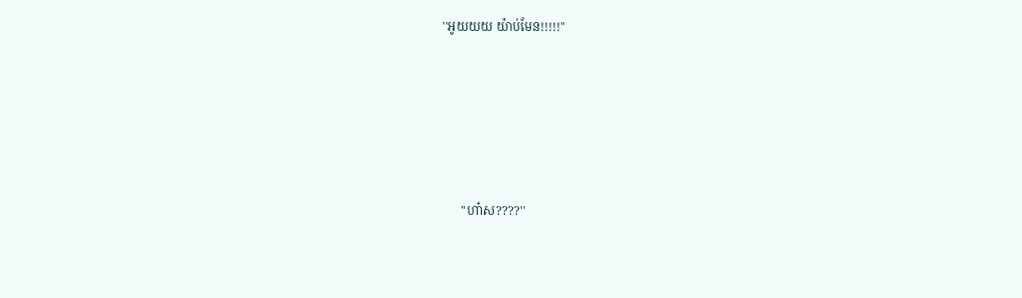''អូយយយ យ៉ាប់មែន!!!!!''





      ''ហា៎ស????''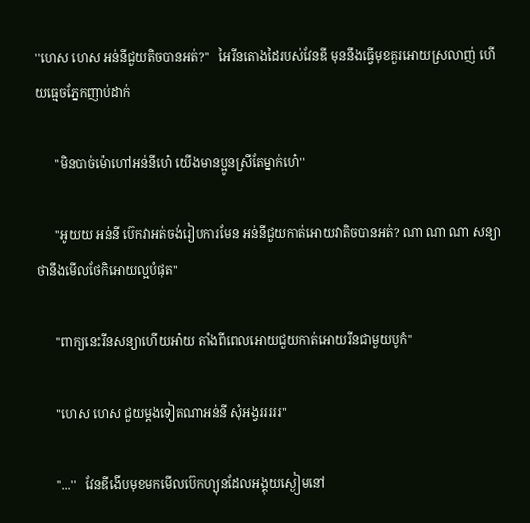''ហេស ហេស អន់នីជួយតិចបានអត់?''   អៃរីនតេាងដៃរបស់វែនឌី មុននឹងធ្វេីមុខគួរអេាយស្រលាញ់ ហេីយធ្មេចភ្នែកញាប់ដាក់

      ''មិនបាច់ម៉េាហៅអន់នីហេ៎ យេីងមានប្អូនស្រីតែម្នាក់ហេ៎''

      ''អូយយ អន់នី ប៊េកវាអត់ចង់រៀបការមែន អន់នីជួយកាត់អេាយវាតិចបានអត់? ណា ណា ណា សន្យាថានឹងមេីលថែកិអេាយល្អបំផុត''

      ''ពាក្យនេះរីនសន្យាហេីយអា៎យ តាំងពីពេលអេាយជួយកាត់អេាយរីនជាមួយបូកំ''

      ''ហេស ហេស ជួយម្តងទៀតណាអន់នី សុំអង្វរររររ''

      ''...''   វែនឌីងេីបមុខមកមេីលប៊េកហ្យុនដែលអង្គុយស្ងៀមនៅ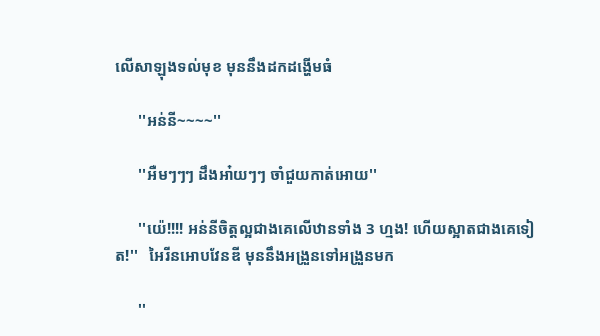លេីសាឡុងទល់មុខ មុននឹងដកដង្ហេីមធំ

      ''អន់នី~~~~''

      ''អឺមៗៗៗ ដឹងអា៎យៗៗ ចាំជួយកាត់អេាយ''

      ''យ៉េ!!!! អន់នីចិត្តល្អជាងគេលេីឋានទាំង 3 ហ្មង! ហេីយស្អាតជាងគេទៀត!''   អៃរីនអេាបវែនឌី មុននឹងអង្រួនទៅអង្រួនមក

      ''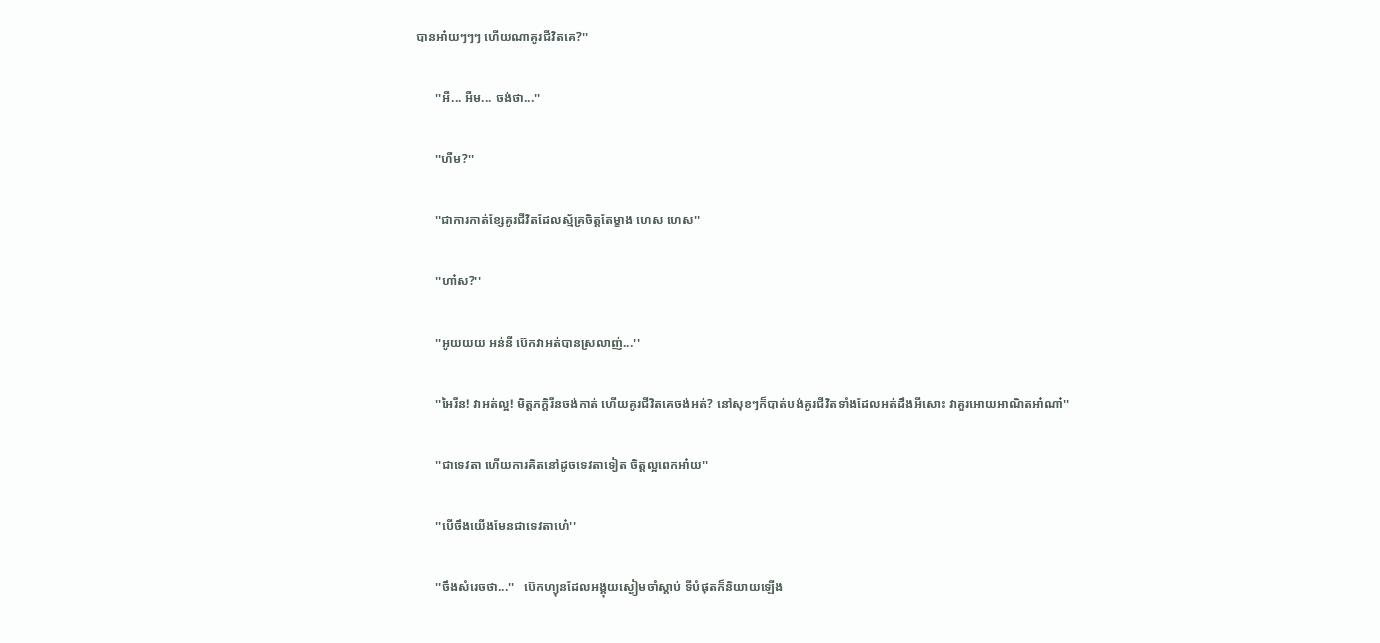បានអា៎យៗៗៗ ហេីយណាគូរជីវិតគេ?''

      ''អឺ... អឺម... ចង់ថា...''

      ''ហឺម?''

      ''ជាការកាត់ខ្សែគូរជីវិតដែលស្ម័គ្រចិត្តតែម្ខាង ហេស ហេស''

      ''ហា៎ស?''

      ''អូយយយ អន់នី ប៊េកវាអត់បានស្រលាញ់...''

      ''អៃរីន! វាអត់ល្អ! មិត្តភក្តិរីនចង់កាត់ ហេីយគូរជីវិតគេចង់អត់? នៅសុខៗក៏បាត់បង់គូរជីវិតទាំងដែលអត់ដឹងអីសោះ វាគួរអេាយអាណិតអា៎ណា៎''

      ''ជាទេវតា ហេីយការគិតនៅដូចទេវតាទៀត ចិត្តល្អពេកអា៎យ''

      ''បេីចឹងយេីងមែនជាទេវតាហេ៎''

      ''ចឹងសំរេចថា...''   ប៊េកហ្យុនដែលអង្គុយស្ងៀមចាំស្តាប់ ទីបំផុតក៏និយាយឡេីង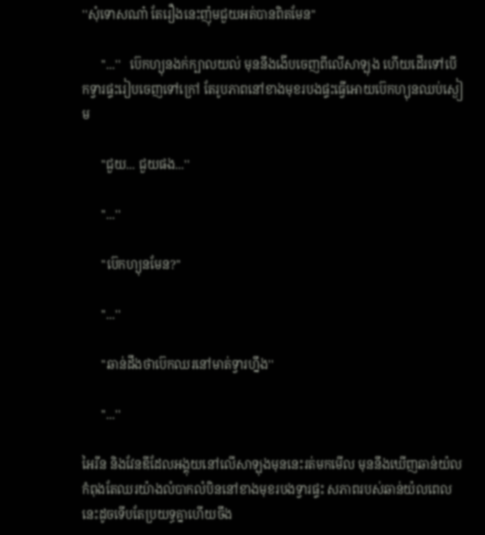''សុំទេាសណា៎ តែរឿងនេះញ៉ុមជួយអត់បានពិតមែន''

      ''...''   ប៊េកហ្យុនងក់ក្បាលយល់ មុននឹងងេីបចេញពីលេីសាឡុង ហេីយដេីរទៅបេីកទ្វារផ្ទះរៀបចេញទៅក្រៅ តែរូបភាពនៅខាងមុខរបងផ្ទះធ្វេីអេាយប៊េកហ្យុនឈប់ស្ងៀម

      ''ជួយ... ជួយផង...''

      ''...''

      ''ប៊េកហ្យុនមែន?''

      ''...''

      ''ឆាន់ដឹងថាប៊េកឈរនៅមាត់ទ្វារហ្នឹង''

      ''...''

អៃរីន និងវែនឌីដែលអង្គុយនៅលេីសាឡុងមុននេះរត់មកមេីល មុននឹងឃេីញឆាន់យ៉លកំពុងតែឈរយ៉ាងលំបាកលំបិននៅខាងមុខរបងទ្វារផ្ទះ សភាពរបស់ឆាន់យ៉លពេលនេះដូចទេីបតែប្រយទ្ធគ្នាហេីយចឹង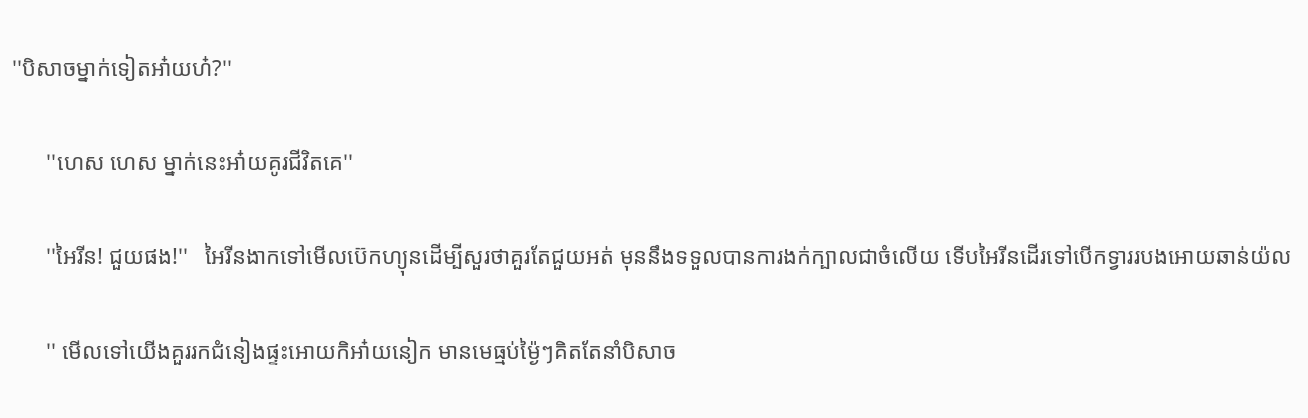''បិសាចម្នាក់ទៀតអា៎យហ៎?''

      ''ហេស ហេស ម្នាក់នេះអា៎យគូរជីវិតគេ''

      ''អៃរីន! ជួយផង!''   អៃរីនងាកទៅមេីលប៊េកហ្យុនដេីម្បីសួរថាគួរតែជួយអត់ មុននឹងទទួលបានការងក់ក្បាលជាចំលេីយ ទេីបអៃរីនដេីរទៅបេីកទ្វាររបងអេាយឆាន់យ៉ល

      '' មេីលទៅយេីងគួររកជំនៀងផ្ទះអេាយកិអា៎យនៀក មានមេធ្មប់ម្ង៉ៃៗគិតតែនាំបិសាច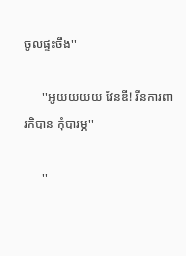ចូលផ្ទះចឹង''

      ''អូយយយយ វែនឌី! រីនការពារកិបាន កុំបារម្ភ''

      ''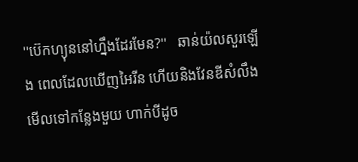''ប៊េកហ្យុននៅហ្នឹងដែរមែន?''   ឆាន់យ៉លសួរឡេីង ពេលដែលឃេីញអៃរីន ហេីយនិងវែនឌីសំលឹងមេីលទៅកន្លែងមួយ ហាក់បីដូច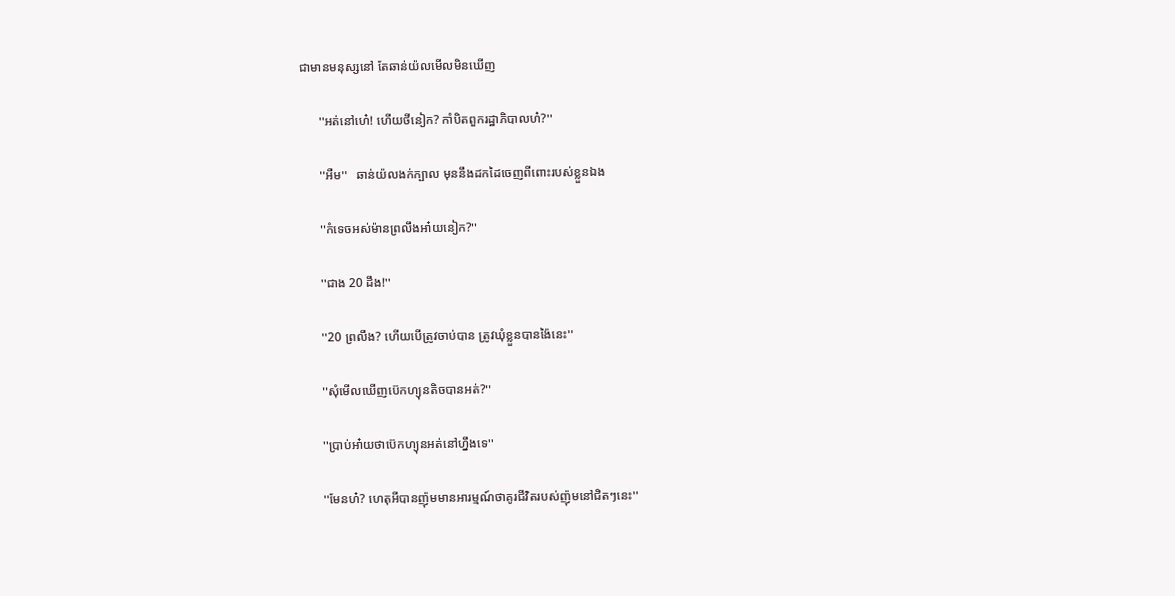ជាមានមនុស្សនៅ តែឆាន់យ៉លមេីលមិនឃេីញ

      ''អត់នៅហេ៎! ហេីយថីនៀក? កាំបិតពួករដ្ឋាភិបាលហ៎?''

      ''អឺម''   ឆាន់យ៉លងក់ក្បាល មុននឹងដកដៃចេញពីពោះរបស់ខ្លួនឯង

      ''កំទេចអស់ម៉ានព្រលឹងអា៎យនៀក?''

      ''ជាង 20 ដឹង!''

      ''20 ព្រលឹង? ហេីយបេីត្រូវចាប់បាន ត្រូវឃុំខ្លួនបានង៉ៃនេះ''

      ''សុំមេីលឃេីញប៊េកហ្យុនតិចបានអត់?''

      ''ប្រាប់អា៎យថាប៊េកហ្យុនអត់នៅហ្នឹងទេ''

      ''មែនហ៎? ហេតុអីបានញ៉ុមមានអារម្មណ៍ថាគូរជីវិតរបស់ញ៉ុមនៅជិតៗនេះ''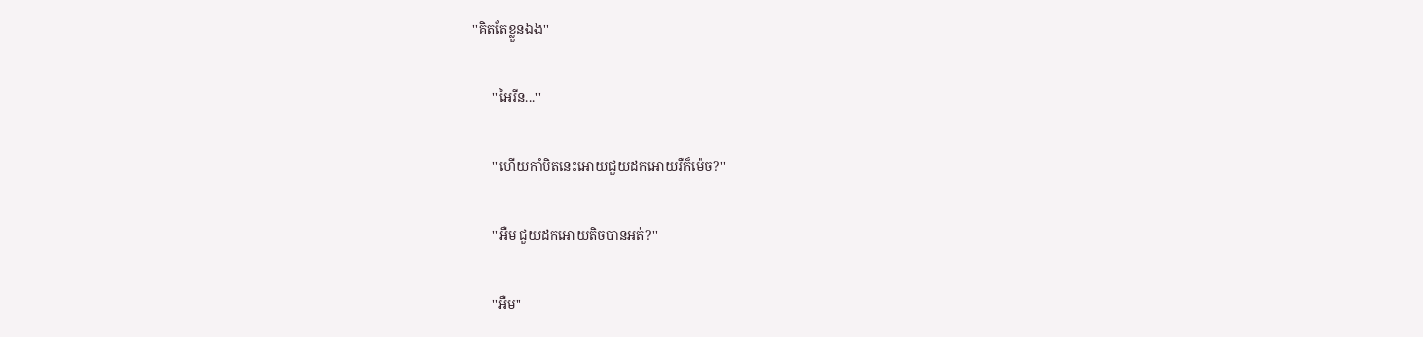''គិតតែខ្លួនឯង''

      ''អៃរីន...''

      ''ហេីយកាំបិតនេះអេាយជួយដកអេាយរឺក៏ម៉េច?''

      ''អឺម ជួយដកអេាយតិចបានអត់?''

      ''អឺម''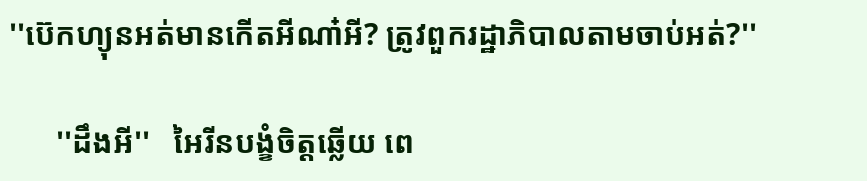''ប៊េកហ្យុនអត់មានកេីតអីណា៎អី? ត្រូវពួករដ្ឋាភិបាលតាមចាប់អត់?''

      ''ដឹងអី''   អៃរីនបង្ខំចិត្តឆ្លេីយ ពេ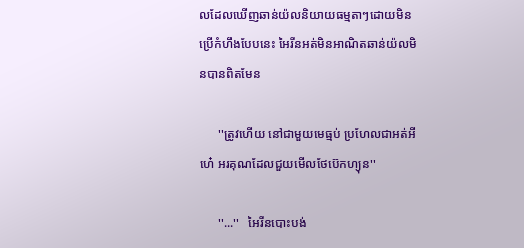លដែលឃេីញឆាន់យ៉លនិយាយធម្មតាៗដេាយមិនប្រេីកំហឹងបែបនេះ អៃរីនអត់មិនអាណិតឆាន់យ៉លមិនបានពិតមែន

      ''ត្រូវហេីយ នៅជាមួយមេធ្មប់ ប្រហែលជាអត់អីហេ៎ អរគុណដែលជួយមេីលថែប៊េកហ្យុន''

      ''...''   អៃរីនបោះបង់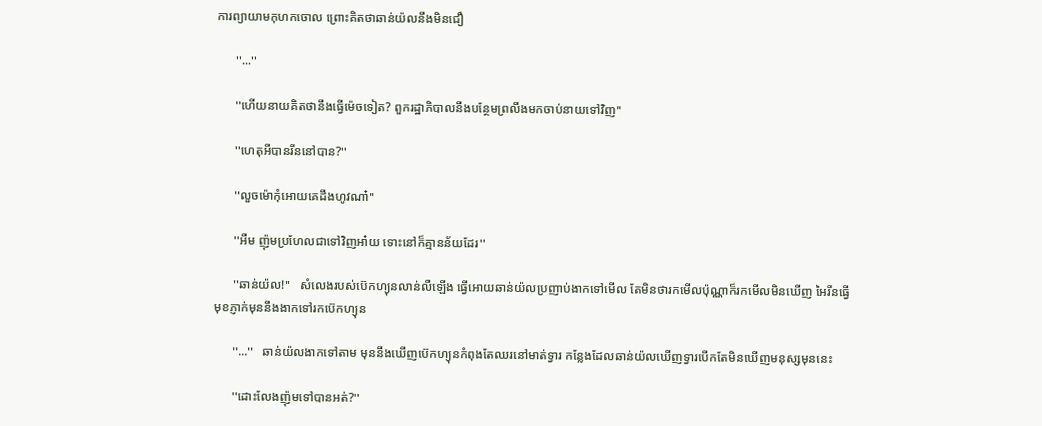ការព្យាយាមកុហកចេាល ព្រោះគិតថាឆាន់យ៉លនឹងមិនជឿ

      ''...''

      ''ហេីយនាយគិតថានឹងធ្វេីម៉េចទៀត? ពួករដ្ឋាភិបាលនឹងបន្ថែមព្រលឹងមកចាប់នាយទៅវិញ''

      ''ហេតុអីបានរីននៅបាន?''

      ''លួចម៉េាកុំអេាយគេដឹងហូវណា៎''

      ''អឺម ញ៉ុមប្រហែលជាទៅវិញអា៎យ ទោះនៅក៏គ្មានន័យដែរ''

      ''ឆាន់យ៉ល!''   សំលេងរបស់ប៊េកហ្យុនលាន់លឺឡេីង ធ្វេីអេាយឆាន់យ៉លប្រញាប់ងាកទៅមេីល តែមិនថារកមេីលប៉ុណ្ណាក៏រកមេីលមិនឃេីញ អៃរីនធ្វេីមុខភ្ញាក់មុននឹងងាកទៅរកប៊េកហ្យុន

      ''...''   ឆាន់យ៉លងាកទៅតាម មុននឹងឃេីញប៊េកហ្យុនកំពុងតែឈរនៅមាត់ទ្វារ កន្លែងដែលឆាន់យ៉លឃេីញទ្វារបេីកតែមិនឃេីញមនុស្សមុននេះ

      ''ដោះលែងញ៉ុមទៅបានអត់?''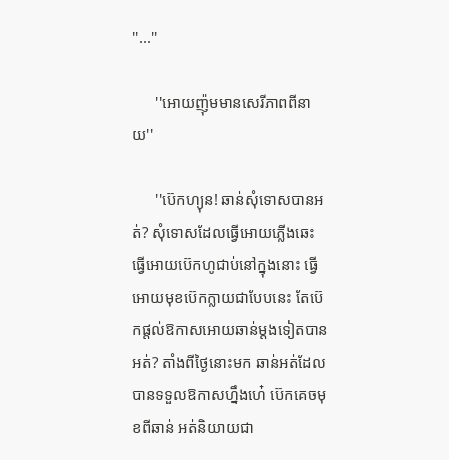''...''

      ''អេាយញ៉ុមមានសេរីភាពពីនាយ''

      ''ប៊េកហ្យុន! ឆាន់សុំទេាសបានអត់? សុំទេាសដែលធ្វេីអេាយភ្លេីងឆេះ ធ្វេីអេាយប៊េកហូជាប់នៅក្នុងនោះ ធ្វេីអេាយមុខប៊េកក្លាយជាបែបនេះ តែប៊េកផ្តល់ឱកាសអេាយឆាន់ម្តងទៀតបានអត់? តាំងពីថ្ងៃនោះមក ឆាន់អត់ដែលបានទទួលឱកាសហ្នឹងហេ៎ ប៊េកគេចមុខពីឆាន់ អត់និយាយជា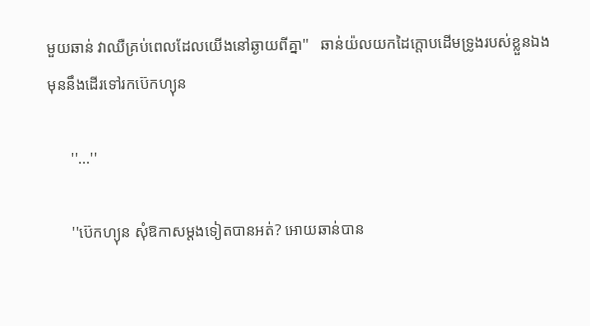មួយឆាន់ វាឈឺគ្រប់ពេលដែលយេីងនៅឆ្ងាយពីគ្នា''   ឆាន់យ៉លយកដៃក្តេាបដេីមទ្រូងរបស់ខ្លួនឯង មុននឹងដេីរទៅរកប៊េកហ្យុន

      ''...''

      ''ប៊េកហ្យុន សុំឱកាសម្តងទៀតបានអត់? អេាយឆាន់បាន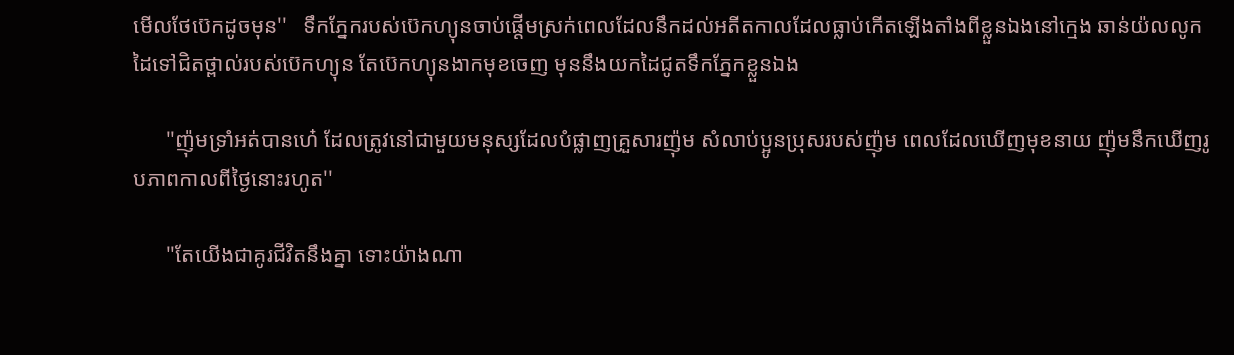មេីលថែប៊េកដូចមុន''   ទឹកភ្នែករបស់ប៊េកហ្យុនចាប់ផ្តេីមស្រក់ពេលដែលនឹកដល់អតីតកាលដែលធ្លាប់កេីតឡេីងតាំងពីខ្លួនឯងនៅក្មេង ឆាន់យ៉លលូកដៃទៅជិតថ្ពាល់របស់ប៊េកហ្យុន តែប៊េកហ្យុនងាកមុខចេញ មុននឹងយកដៃជូតទឹកភ្នែកខ្លួនឯង

      ''ញ៉ុមទ្រាំអត់បានហេ៎ ដែលត្រូវនៅជាមួយមនុស្សដែលបំផ្លាញគ្រួសារញ៉ុម សំលាប់ប្អូនប្រុសរបស់ញ៉ុម ពេលដែលឃេីញមុខនាយ ញ៉ុមនឹកឃេីញរូបភាពកាលពីថ្ងៃនោះរហូត''

      ''តែយេីងជាគូរជីវិតនឹងគ្នា ទោះយ៉ាងណា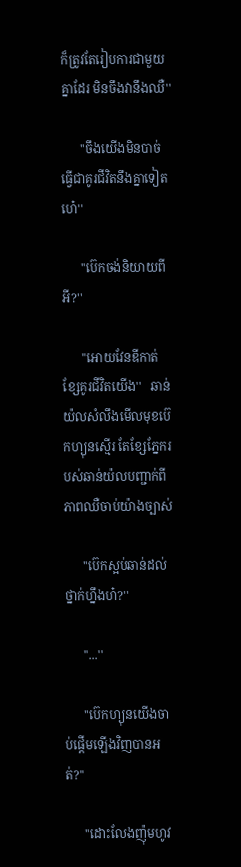ក៏ត្រូវតែរៀបការជាមួយគ្នាដែរ មិនចឹងវានឹងឈឺ''

      ''ចឹងយេីងមិនបាច់ធ្វេីជាគូរជីវិតនឹងគ្នាទៀតហេ៎''

      ''ប៊េកចង់និយាយពីអី?''

      ''អេាយវែនឌីកាត់ខ្សែគូរជីវិតយេីង''   ឆាន់យ៉លសំលឹងមេីលមុខប៊េកហ្យុនស្មេីរ តែខ្សែភ្នែករបស់ឆាន់យ៉លបញ្ជាក់ពីភាពឈឺចាប់យ៉ាងច្បាស់

      ''ប៊េកស្អប់ឆាន់ដល់ថ្នាក់ហ្នឹងហ៎?''

      ''...''

      ''ប៊េកហ្យុនយេីងចាប់ផ្តេីមឡេីងវិញបានអត់?''

      ''ដោះលែងញ៉ុមហូវ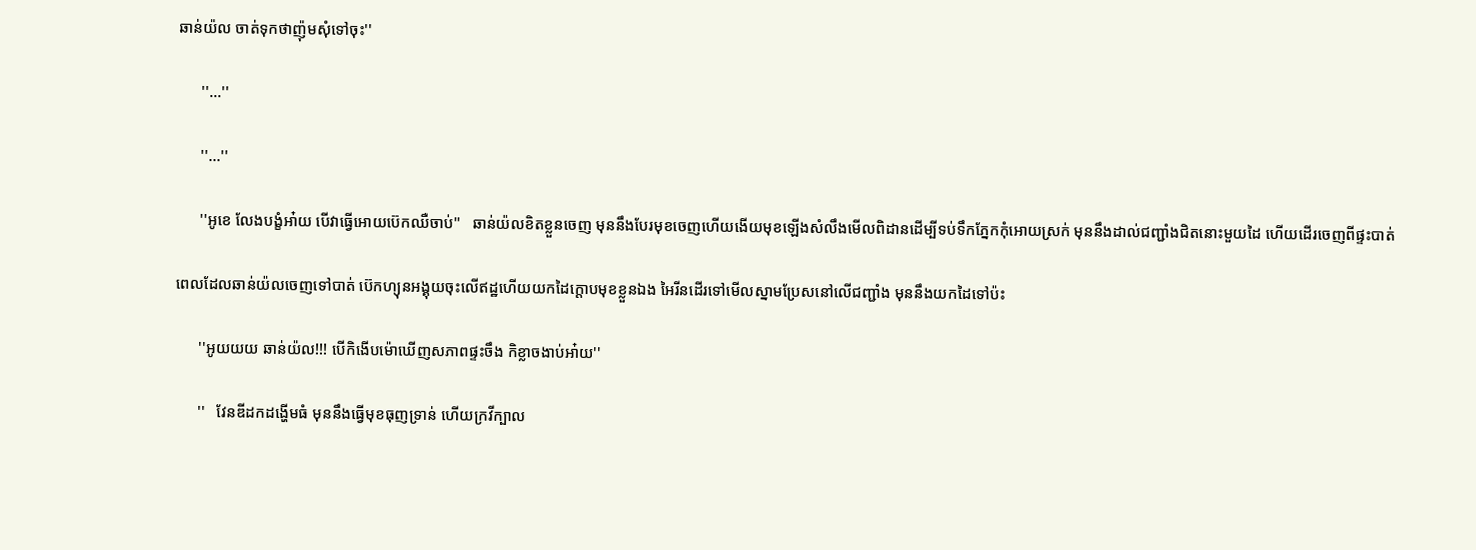ឆាន់យ៉ល ចាត់ទុកថាញ៉ុមសុំទៅចុះ''

      ''...''

      ''...''

      ''អូខេ លែងបង្ខំអា៎យ បេីវាធ្វេីអេាយប៊េកឈឺចាប់''   ឆាន់យ៉លខិតខ្លួនចេញ មុននឹងបែរមុខចេញហេីយងេីយមុខឡេីងសំលឹងមេីលពិដានដេីម្បីទប់ទឹកភ្នែកកុំអេាយស្រក់ មុននឹងដាល់ជញ្ជាំងជិតនោះមួយដៃ ហេីយដេីរចេញពីផ្ទះបាត់

ពេលដែលឆាន់យ៉លចេញទៅបាត់ ប៊េកហ្យុនអង្គុយចុះលេីឥដ្ឋហេីយយកដៃក្តេាបមុខខ្លួនឯង អៃរីនដេីរទៅមេីលស្នាមប្រែសនៅលេីជញ្ជាំង មុននឹងយកដៃទៅប៉ះ

      ''អូយយយ ឆាន់យ៉ល!!! បេីកិងេីបម៉េាឃេីញសភាពផ្ទះចឹង កិខ្លាចងាប់អា៎យ''

      ''   វែនឌីដកដង្ហេីមធំ មុននឹងធ្វេីមុខធុញទ្រាន់ ហេីយក្រវីក្បាល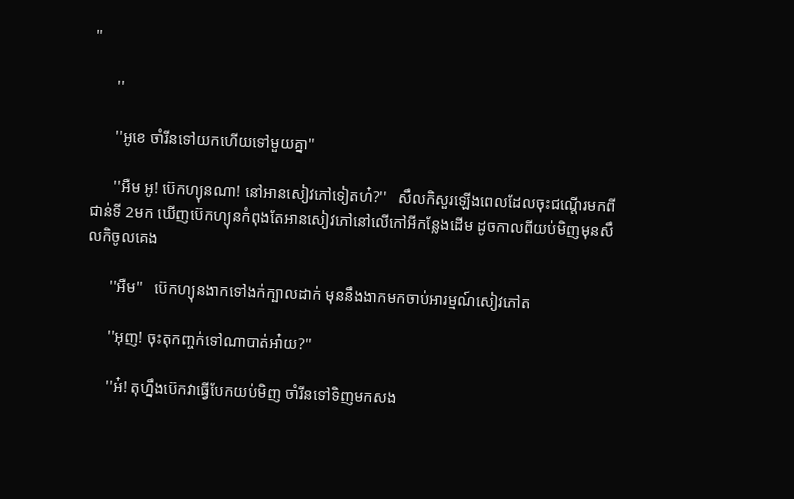''

      ''

      ''អូខេ ចាំរីនទៅយកហេីយទៅមួយគ្នា''

      ''អឺម អូ! ប៊េកហ្យុនណា! នៅអានសៀវភៅទៀតហ៎?''   សឹលកិសួរឡេីងពេលដែលចុះជណ្តេីរមកពីជាន់ទី 2មក ឃេីញប៊េកហ្យុនកំពុងតែអានសៀវភៅនៅលេីកៅអីកន្លែងដេីម ដូចកាលពីយប់មិញមុនសឹលកិចូលគេង

      ''អឺម''   ប៊េកហ្យុនងាកទៅងក់ក្បាលដាក់ មុននឹងងាកមកចាប់អារម្មណ៍សៀវភៅត

      ''អុញ! ចុះតុកញ្ចក់ទៅណាបាត់អា៎យ?''

      ''អ៎! តុហ្នឹងប៊េកវាធ្វេីបែកយប់មិញ ចាំរីនទៅទិញមកសង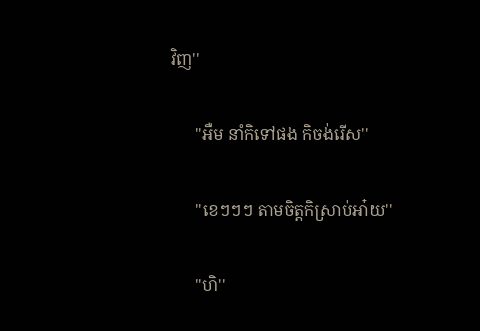វិញ''

      ''អឺម នាំកិទៅផង កិចង់រេីស''

      ''ខេៗៗៗ តាមចិត្តកិស្រាប់អា៎យ''

      ''ហិ''